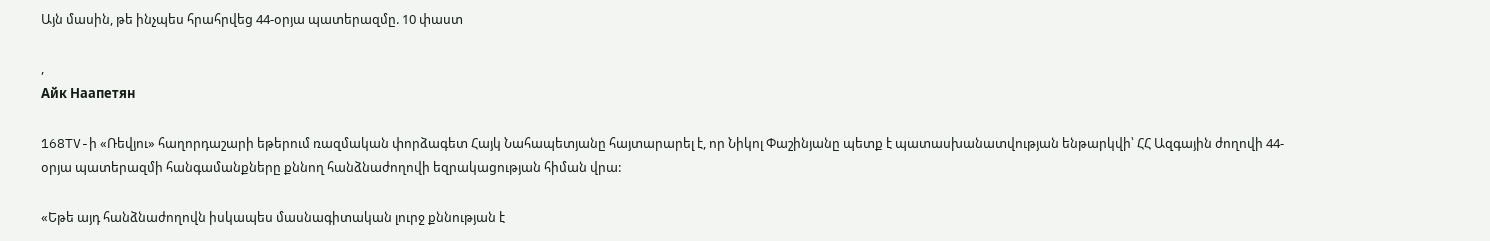Այն մասին, թե ինչպես հրահրվեց 44-օրյա պատերազմը. 10 փաստ

,
Айк Наапетян

168TV-ի «Ռեվյու» հաղորդաշարի եթերում ռազմական փորձագետ Հայկ Նահապետյանը հայտարարել է, որ Նիկոլ Փաշինյանը պետք է պատասխանատվության ենթարկվի՝ ՀՀ Ազգային ժողովի 44-օրյա պատերազմի հանգամանքները քննող հանձնաժողովի եզրակացության հիման վրա:

«Եթե այդ հանձնաժողովն իսկապես մասնագիտական լուրջ քննության է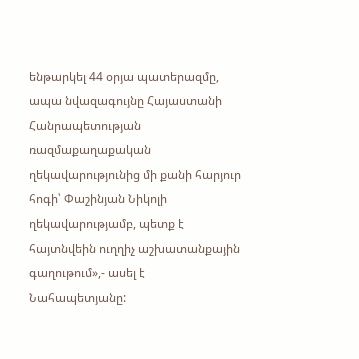ենթարկել 44 օրյա պատերազմը, ապա նվազագույնը Հայաստանի Հանրապետության ռազմաքաղաքական ղեկավարությունից մի քանի հարյուր հոգի՝ Փաշինյան Նիկոլի ղեկավարությամբ, պետք է հայտնվեին ուղղիչ աշխատանքային գաղութում»,- ասել է Նահապետյանը: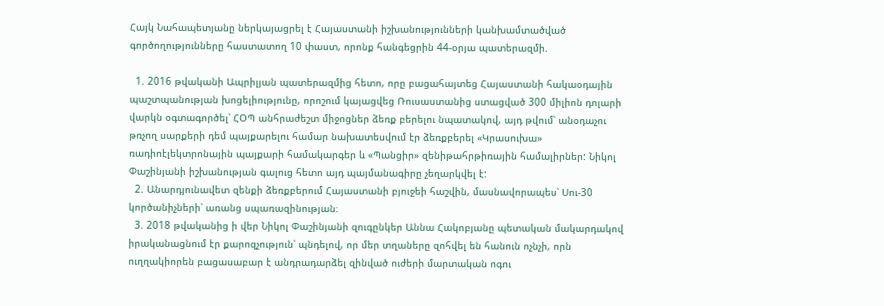Հայկ Նահապետյանը ներկայացրել է Հայաստանի իշխանությունների կանխամտածված գործողությունները հաստատող 10 փաստ, որոնք հանգեցրին 44-օրյա պատերազմի.

  1. 2016 թվականի Ապրիլյան պատերազմից հետո, որը բացահայտեց Հայաստանի հակաօդային պաշտպանության խոցելիությունը, որոշում կայացվեց Ռուսաստանից ստացված 300 միլիոն դոլարի վարկն օգտագործել՝ ՀՕՊ անհրաժեշտ միջոցներ ձեռք բերելու նպատակով, այդ թվում՝ անօդաչու թռչող սարքերի դեմ պայքարելու համար նախատեսվում էր ձեռքբերել «Կրասուխա» ռադիոէլեկտրոնային պայքարի համակարգեր և «Պանցիր» զենիթահրթիռային համալիրներ: Նիկոլ Փաշինյանի իշխանության գալուց հետո այդ պայմանագիրը չեղարկվել է:
  2. Անարդյունավետ զենքի ձեռքբերում Հայաստանի բյուջեի հաշվին, մասնավորապես՝ Սու-30 կործանիչների՝ առանց սպառազինության։
  3. 2018 թվականից ի վեր Նիկոլ Փաշինյանի զուգընկեր Աննա Հակոբյանը պետական մակարդակով իրականացնում էր քարոզչություն՝ պնդելով, որ մեր տղաները զոհվել են հանուն ոչնչի, որն ուղղակիորեն բացասաբար է անդրադարձել զինված ուժերի մարտական ոգու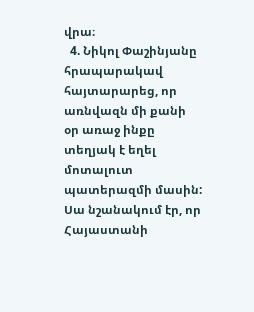վրա։
  4. Նիկոլ Փաշինյանը հրապարակավ հայտարարեց, որ առնվազն մի քանի օր առաջ ինքը տեղյակ է եղել մոտալուտ պատերազմի մասին: Սա նշանակում էր, որ Հայաստանի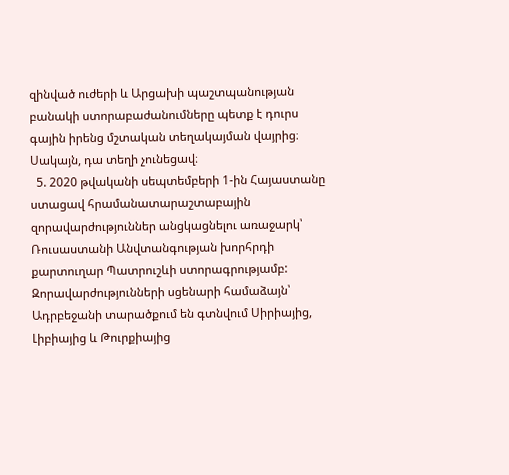զինված ուժերի և Արցախի պաշտպանության բանակի ստորաբաժանումները պետք է դուրս գային իրենց մշտական տեղակայման վայրից։ Սակայն, դա տեղի չունեցավ։
  5. 2020 թվականի սեպտեմբերի 1-ին Հայաստանը ստացավ հրամանատարաշտաբային զորավարժություններ անցկացնելու առաջարկ՝ Ռուսաստանի Անվտանգության խորհրդի քարտուղար Պատրուշևի ստորագրությամբ: Զորավարժությունների սցենարի համաձայն՝ Ադրբեջանի տարածքում են գտնվում Սիրիայից, Լիբիայից և Թուրքիայից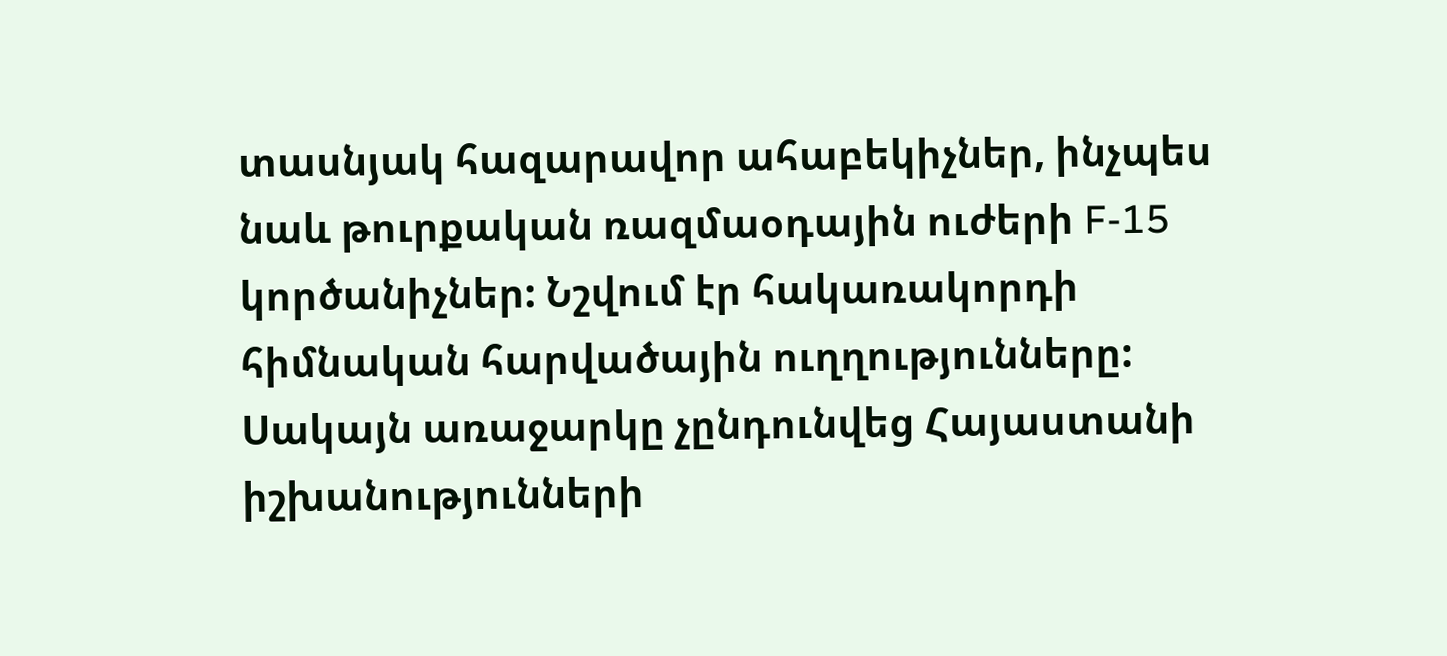տասնյակ հազարավոր ահաբեկիչներ, ինչպես նաև թուրքական ռազմաօդային ուժերի F-15 կործանիչներ: Նշվում էր հակառակորդի հիմնական հարվածային ուղղությունները: Սակայն առաջարկը չընդունվեց Հայաստանի իշխանությունների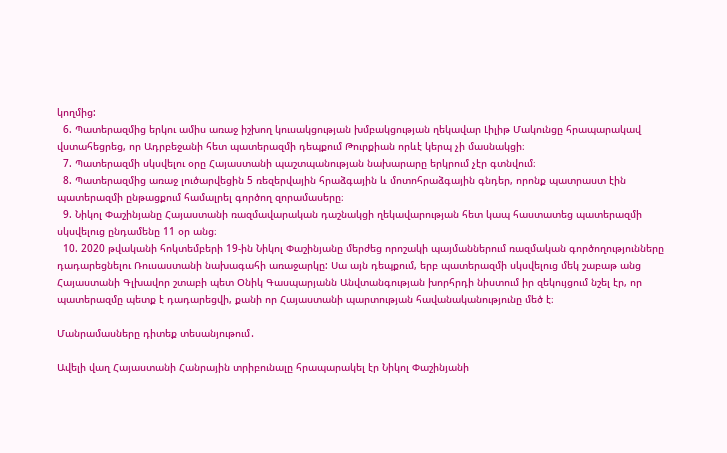կողմից:
  6. Պատերազմից երկու ամիս առաջ իշխող կուսակցության խմբակցության ղեկավար Լիլիթ Մակունցը հրապարակավ վստահեցրեց, որ Ադրբեջանի հետ պատերազմի դեպքում Թուրքիան որևէ կերպ չի մասնակցի։
  7. Պատերազմի սկսվելու օրը Հայաստանի պաշտպանության նախարարը երկրում չէր գտնվում։
  8. Պատերազմից առաջ լուծարվեցին 5 ռեզերվային հրաձգային և մոտոհրաձգային գնդեր, որոնք պատրաստ էին պատերազմի ընթացքում համալրել գործող զորամասերը։
  9. Նիկոլ Փաշինյանը Հայաստանի ռազմավարական դաշնակցի ղեկավարության հետ կապ հաստատեց պատերազմի սկսվելուց ընդամենը 11 օր անց։
  10. 2020 թվականի հոկտեմբերի 19-ին Նիկոլ Փաշինյանը մերժեց որոշակի պայմաններում ռազմական գործողությունները դադարեցնելու Ռուսաստանի նախագահի առաջարկը: Սա այն դեպքում, երբ պատերազմի սկսվելուց մեկ շաբաթ անց Հայաստանի Գլխավոր շտաբի պետ Օնիկ Գասպարյանն Անվտանգության խորհրդի նիստում իր զեկույցում նշել էր, որ պատերազմը պետք է դադարեցվի, քանի որ Հայաստանի պարտության հավանականությունը մեծ է։

Մանրամասները դիտեք տեսանյութում․

Ավելի վաղ Հայաստանի Հանրային տրիբունալը հրապարակել էր Նիկոլ Փաշինյանի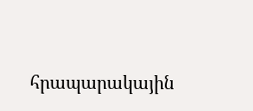հրապարակային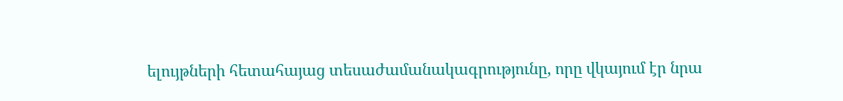ելույթների հետահայաց տեսաժամանակագրությունը, որը վկայում էր նրա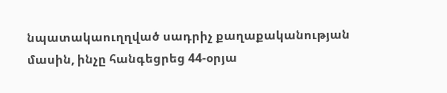նպատակաուղղված սադրիչ քաղաքականության մասին, ինչը հանգեցրեց 44-օրյա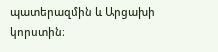պատերազմին և Արցախի կորստին։